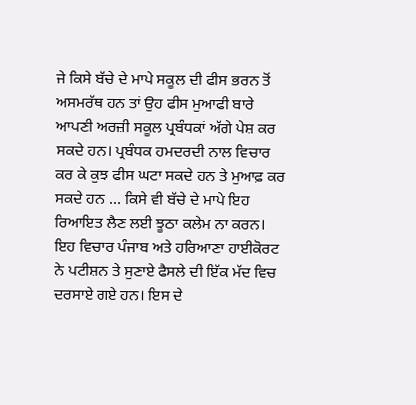ਜੇ ਕਿਸੇ ਬੱਚੇ ਦੇ ਮਾਪੇ ਸਕੂਲ ਦੀ ਫੀਸ ਭਰਨ ਤੋਂ ਅਸਮਰੱਥ ਹਨ ਤਾਂ ਉਹ ਫੀਸ ਮੁਆਫੀ ਬਾਰੇ ਆਪਣੀ ਅਰਜ਼ੀ ਸਕੂਲ ਪ੍ਰਬੰਧਕਾਂ ਅੱਗੇ ਪੇਸ਼ ਕਰ ਸਕਦੇ ਹਨ। ਪ੍ਰਬੰਧਕ ਹਮਦਰਦੀ ਨਾਲ ਵਿਚਾਰ ਕਰ ਕੇ ਕੁਝ ਫੀਸ ਘਟਾ ਸਕਦੇ ਹਨ ਤੇ ਮੁਆਫ਼ ਕਰ ਸਕਦੇ ਹਨ … ਕਿਸੇ ਵੀ ਬੱਚੇ ਦੇ ਮਾਪੇ ਇਹ ਰਿਆਇਤ ਲੈਣ ਲਈ ਝੂਠਾ ਕਲੇਮ ਨਾ ਕਰਨ।
ਇਹ ਵਿਚਾਰ ਪੰਜਾਬ ਅਤੇ ਹਰਿਆਣਾ ਹਾਈਕੋਰਟ ਨੇ ਪਟੀਸ਼ਨ ਤੇ ਸੁਣਾਏ ਫੈਸਲੇ ਦੀ ਇੱਕ ਮੱਦ ਵਿਚ ਦਰਸਾਏ ਗਏ ਹਨ। ਇਸ ਦੇ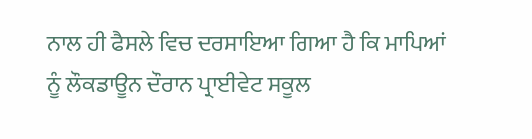ਨਾਲ ਹੀ ਫੈਸਲੇ ਵਿਚ ਦਰਸਾਇਆ ਗਿਆ ਹੈ ਕਿ ਮਾਪਿਆਂ ਨੂੰ ਲੌਕਡਾਊਨ ਦੌਰਾਨ ਪ੍ਰਾਈਵੇਟ ਸਕੂਲ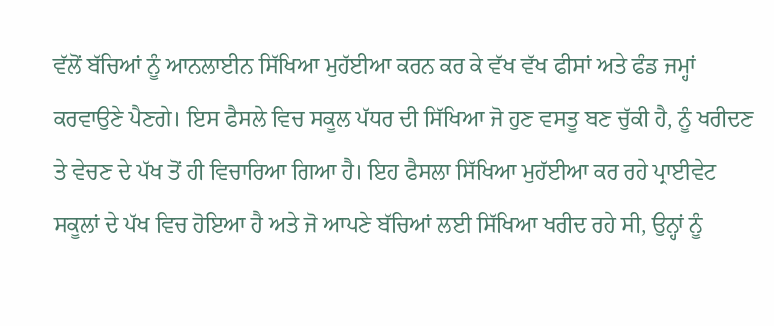ਵੱਲੋਂ ਬੱਚਿਆਂ ਨੂੰ ਆਨਲਾਈਨ ਸਿੱਖਿਆ ਮੁਹੱਈਆ ਕਰਨ ਕਰ ਕੇ ਵੱਖ ਵੱਖ ਫੀਸਾਂ ਅਤੇ ਫੰਡ ਜਮ੍ਹਾਂ ਕਰਵਾਉਣੇ ਪੈਣਗੇ। ਇਸ ਫੈਸਲੇ ਵਿਚ ਸਕੂਲ ਪੱਧਰ ਦੀ ਸਿੱਖਿਆ ਜੋ ਹੁਣ ਵਸਤੂ ਬਣ ਚੁੱਕੀ ਹੈ, ਨੂੰ ਖਰੀਦਣ ਤੇ ਵੇਚਣ ਦੇ ਪੱਖ ਤੋਂ ਹੀ ਵਿਚਾਰਿਆ ਗਿਆ ਹੈ। ਇਹ ਫੈਸਲਾ ਸਿੱਖਿਆ ਮੁਹੱਈਆ ਕਰ ਰਹੇ ਪ੍ਰਾਈਵੇਟ ਸਕੂਲਾਂ ਦੇ ਪੱਖ ਵਿਚ ਹੋਇਆ ਹੈ ਅਤੇ ਜੋ ਆਪਣੇ ਬੱਚਿਆਂ ਲਈ ਸਿੱਖਿਆ ਖਰੀਦ ਰਹੇ ਸੀ, ਉਨ੍ਹਾਂ ਨੂੰ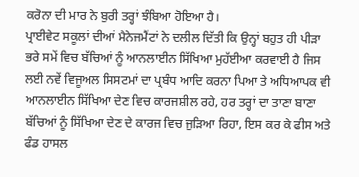ਕਰੋਨਾ ਦੀ ਮਾਰ ਨੇ ਬੁਰੀ ਤਰ੍ਹਾਂ ਝੰਬਿਆ ਹੋਇਆ ਹੈ।
ਪ੍ਰਾਈਵੇਟ ਸਕੂਲਾਂ ਦੀਆਂ ਮੈਨੇਜਮੈਂਟਾਂ ਨੇ ਦਲੀਲ ਦਿੱਤੀ ਕਿ ਉਨ੍ਹਾਂ ਬਹੁਤ ਹੀ ਪੀੜਾ ਭਰੇ ਸਮੇਂ ਵਿਚ ਬੱਚਿਆਂ ਨੂੰ ਆਨਲਾਈਨ ਸਿੱਖਿਆ ਮੁਹੱਈਆ ਕਰਵਾਈ ਹੈ ਜਿਸ ਲਈ ਨਵੇਂ ਵਿਜੂਅਲ ਸਿਸਟਮਾਂ ਦਾ ਪ੍ਰਬੰਧ ਆਦਿ ਕਰਨਾ ਪਿਆ ਤੇ ਅਧਿਆਪਕ ਵੀ ਆਨਲਾਈਨ ਸਿੱਖਿਆ ਦੇਣ ਵਿਚ ਕਾਰਜਸ਼ੀਲ ਰਹੇ, ਹਰ ਤਰ੍ਹਾਂ ਦਾ ਤਾਣਾ ਬਾਣਾ ਬੱਚਿਆਂ ਨੂੰ ਸਿੱਖਿਆ ਦੇਣ ਦੇ ਕਾਰਜ ਵਿਚ ਜੁੜਿਆ ਰਿਹਾ, ਇਸ ਕਰ ਕੇ ਫੀਸ ਅਤੇ ਫੰਡ ਹਾਸਲ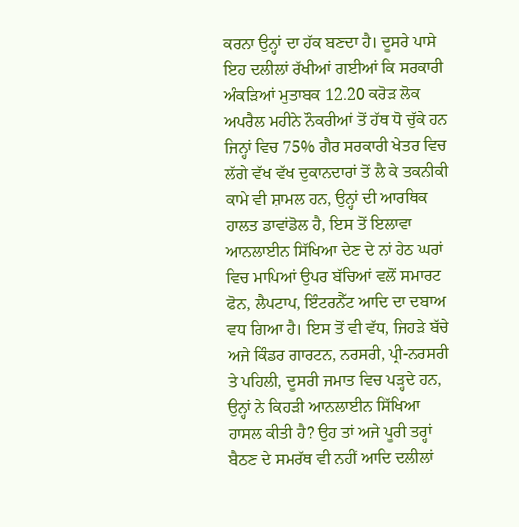ਕਰਨਾ ਉਨ੍ਹਾਂ ਦਾ ਹੱਕ ਬਣਦਾ ਹੈ। ਦੂਸਰੇ ਪਾਸੇ ਇਹ ਦਲੀਲਾਂ ਰੱਖੀਆਂ ਗਈਆਂ ਕਿ ਸਰਕਾਰੀ ਅੰਕੜਿਆਂ ਮੁਤਾਬਕ 12.20 ਕਰੋੜ ਲੋਕ ਅਪਰੈਲ ਮਹੀਨੇ ਨੌਕਰੀਆਂ ਤੋਂ ਹੱਥ ਧੋ ਚੁੱਕੇ ਹਨ ਜਿਨ੍ਹਾਂ ਵਿਚ 75% ਗੈਰ ਸਰਕਾਰੀ ਖੇਤਰ ਵਿਚ ਲੱਗੇ ਵੱਖ ਵੱਖ ਦੁਕਾਨਦਾਰਾਂ ਤੋਂ ਲੈ ਕੇ ਤਕਨੀਕੀ ਕਾਮੇ ਵੀ ਸ਼ਾਮਲ ਹਨ, ਉਨ੍ਹਾਂ ਦੀ ਆਰਥਿਕ ਹਾਲਤ ਡਾਵਾਂਡੋਲ ਹੈ, ਇਸ ਤੋਂ ਇਲਾਵਾ ਆਨਲਾਈਨ ਸਿੱਖਿਆ ਦੇਣ ਦੇ ਨਾਂ ਹੇਠ ਘਰਾਂ ਵਿਚ ਮਾਪਿਆਂ ਉਪਰ ਬੱਚਿਆਂ ਵਲੋਂ ਸਮਾਰਟ ਫੋਨ, ਲੈਪਟਾਪ, ਇੰਟਰਨੈੱਟ ਆਦਿ ਦਾ ਦਬਾਅ ਵਧ ਗਿਆ ਹੈ। ਇਸ ਤੋਂ ਵੀ ਵੱਧ, ਜਿਹੜੇ ਬੱਚੇ ਅਜੇ ਕਿੰਡਰ ਗਾਰਟਨ, ਨਰਸਰੀ, ਪ੍ਰੀ-ਨਰਸਰੀ ਤੇ ਪਹਿਲੀ, ਦੂਸਰੀ ਜਮਾਤ ਵਿਚ ਪੜ੍ਹਦੇ ਹਨ, ਉਨ੍ਹਾਂ ਨੇ ਕਿਹੜੀ ਆਨਲਾਈਨ ਸਿੱਖਿਆ ਹਾਸਲ ਕੀਤੀ ਹੈ? ਉਹ ਤਾਂ ਅਜੇ ਪੂਰੀ ਤਰ੍ਹਾਂ ਬੈਠਣ ਦੇ ਸਮਰੱਥ ਵੀ ਨਹੀਂ ਆਦਿ ਦਲੀਲਾਂ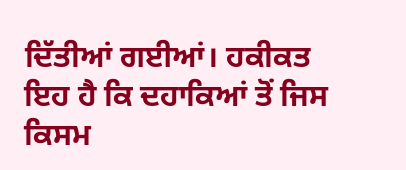ਦਿੱਤੀਆਂ ਗਈਆਂ। ਹਕੀਕਤ ਇਹ ਹੈ ਕਿ ਦਹਾਕਿਆਂ ਤੋਂ ਜਿਸ ਕਿਸਮ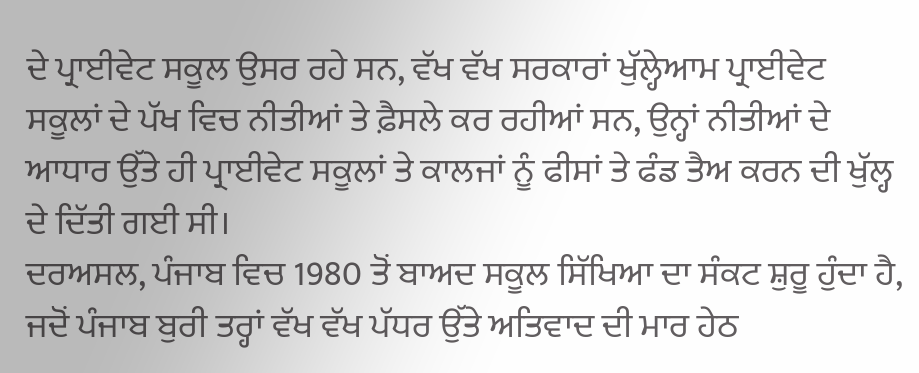ਦੇ ਪ੍ਰਾਈਵੇਟ ਸਕੂਲ ਉਸਰ ਰਹੇ ਸਨ, ਵੱਖ ਵੱਖ ਸਰਕਾਰਾਂ ਖੁੱਲ੍ਹੇਆਮ ਪ੍ਰਾਈਵੇਟ ਸਕੂਲਾਂ ਦੇ ਪੱਖ ਵਿਚ ਨੀਤੀਆਂ ਤੇ ਫ਼ੈਸਲੇ ਕਰ ਰਹੀਆਂ ਸਨ, ਉਨ੍ਹਾਂ ਨੀਤੀਆਂ ਦੇ ਆਧਾਰ ਉੱਤੇ ਹੀ ਪ੍ਰਾਈਵੇਟ ਸਕੂਲਾਂ ਤੇ ਕਾਲਜਾਂ ਨੂੰ ਫੀਸਾਂ ਤੇ ਫੰਡ ਤੈਅ ਕਰਨ ਦੀ ਖੁੱਲ੍ਹ ਦੇ ਦਿੱਤੀ ਗਈ ਸੀ।
ਦਰਅਸਲ, ਪੰਜਾਬ ਵਿਚ 1980 ਤੋਂ ਬਾਅਦ ਸਕੂਲ ਸਿੱਖਿਆ ਦਾ ਸੰਕਟ ਸ਼ੁਰੂ ਹੁੰਦਾ ਹੈ, ਜਦੋਂ ਪੰਜਾਬ ਬੁਰੀ ਤਰ੍ਹਾਂ ਵੱਖ ਵੱਖ ਪੱਧਰ ਉੱਤੇ ਅਤਿਵਾਦ ਦੀ ਮਾਰ ਹੇਠ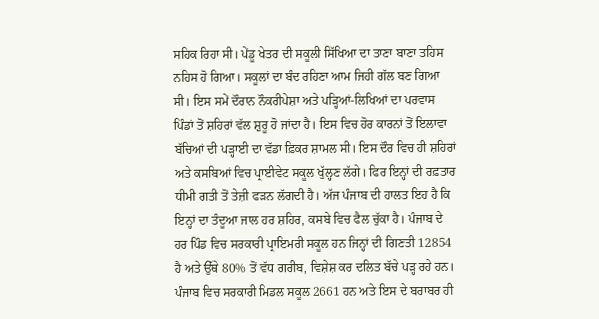ਸਹਿਕ ਰਿਹਾ ਸੀ। ਪੇਂਡੂ ਖੇਤਰ ਦੀ ਸਕੂਲੀ ਸਿੱਖਿਆ ਦਾ ਤਾਣਾ ਬਾਣਾ ਤਹਿਸ ਨਹਿਸ ਹੋ ਗਿਆ। ਸਕੂਲਾਂ ਦਾ ਬੰਦ ਰਹਿਣਾ ਆਮ ਜਿਹੀ ਗੱਲ ਬਣ ਗਿਆ ਸੀ। ਇਸ ਸਮੇਂ ਦੌਰਾਨ ਨੌਕਰੀਪੇਸ਼ਾ ਅਤੇ ਪੜ੍ਹਿਆਂ-ਲਿਖਿਆਂ ਦਾ ਪਰਵਾਸ ਪਿੰਡਾਂ ਤੋਂ ਸ਼ਹਿਰਾਂ ਵੱਲ ਸ਼ੁਰੂ ਹੋ ਜਾਂਦਾ ਹੈ। ਇਸ ਵਿਚ ਹੋਰ ਕਾਰਨਾਂ ਤੋਂ ਇਲਾਵਾ ਬੱਚਿਆਂ ਦੀ ਪੜ੍ਹਾਈ ਦਾ ਵੱਡਾ ਫ਼ਿਕਰ ਸ਼ਾਮਲ ਸੀ। ਇਸ ਦੌਰ ਵਿਚ ਹੀ ਸ਼ਹਿਰਾਂ ਅਤੇ ਕਸਬਿਆਂ ਵਿਚ ਪ੍ਰਾਈਵੇਟ ਸਕੂਲ ਖੁੱਲ੍ਹਣ ਲੱਗੇ। ਫਿਰ ਇਨ੍ਹਾਂ ਦੀ ਰਫ਼ਤਾਰ ਧੀਮੀ ਗਤੀ ਤੋਂ ਤੇਜ਼ੀ ਫੜਨ ਲੱਗਦੀ ਹੈ। ਅੱਜ ਪੰਜਾਬ ਦੀ ਹਾਲਤ ਇਹ ਹੈ ਕਿ ਇਨ੍ਹਾਂ ਦਾ ਤੰਦੂਆ ਜਾਲ ਹਰ ਸ਼ਹਿਰ, ਕਸਬੇ ਵਿਚ ਫੈਲ ਚੁੱਕਾ ਹੈ। ਪੰਜਾਬ ਦੇ ਹਰ ਪਿੰਡ ਵਿਚ ਸਰਕਾਰੀ ਪ੍ਰਾਇਮਰੀ ਸਕੂਲ ਹਨ ਜਿਨ੍ਹਾਂ ਦੀ ਗਿਣਤੀ 12854 ਹੈ ਅਤੇ ਉੱਥੇ 80% ਤੋਂ ਵੱਧ ਗਰੀਬ, ਵਿਸ਼ੇਸ਼ ਕਰ ਦਲਿਤ ਬੱਚੇ ਪੜ੍ਹ ਰਹੇ ਹਨ। ਪੰਜਾਬ ਵਿਚ ਸਰਕਾਰੀ ਮਿਡਲ ਸਕੂਲ 2661 ਹਨ ਅਤੇ ਇਸ ਦੇ ਬਰਾਬਰ ਹੀ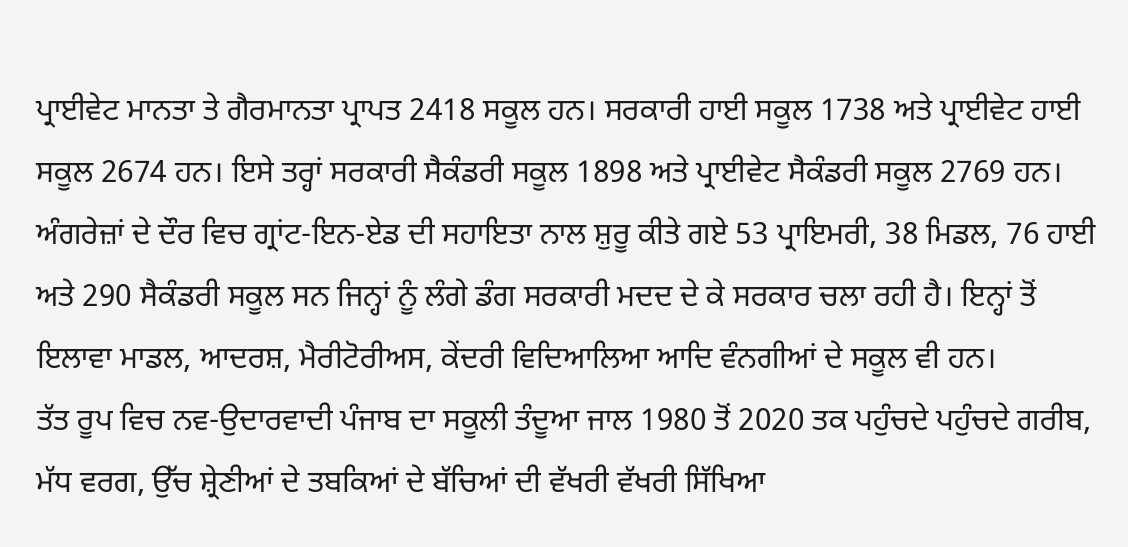ਪ੍ਰਾਈਵੇਟ ਮਾਨਤਾ ਤੇ ਗੈਰਮਾਨਤਾ ਪ੍ਰਾਪਤ 2418 ਸਕੂਲ ਹਨ। ਸਰਕਾਰੀ ਹਾਈ ਸਕੂਲ 1738 ਅਤੇ ਪ੍ਰਾਈਵੇਟ ਹਾਈ ਸਕੂਲ 2674 ਹਨ। ਇਸੇ ਤਰ੍ਹਾਂ ਸਰਕਾਰੀ ਸੈਕੰਡਰੀ ਸਕੂਲ 1898 ਅਤੇ ਪ੍ਰਾਈਵੇਟ ਸੈਕੰਡਰੀ ਸਕੂਲ 2769 ਹਨ। ਅੰਗਰੇਜ਼ਾਂ ਦੇ ਦੌਰ ਵਿਚ ਗ੍ਰਾਂਟ-ਇਨ-ਏਡ ਦੀ ਸਹਾਇਤਾ ਨਾਲ ਸ਼ੁਰੂ ਕੀਤੇ ਗਏ 53 ਪ੍ਰਾਇਮਰੀ, 38 ਮਿਡਲ, 76 ਹਾਈ ਅਤੇ 290 ਸੈਕੰਡਰੀ ਸਕੂਲ ਸਨ ਜਿਨ੍ਹਾਂ ਨੂੰ ਲੰਗੇ ਡੰਗ ਸਰਕਾਰੀ ਮਦਦ ਦੇ ਕੇ ਸਰਕਾਰ ਚਲਾ ਰਹੀ ਹੈ। ਇਨ੍ਹਾਂ ਤੋਂ ਇਲਾਵਾ ਮਾਡਲ, ਆਦਰਸ਼, ਮੈਰੀਟੋਰੀਅਸ, ਕੇਂਦਰੀ ਵਿਦਿਆਲਿਆ ਆਦਿ ਵੰਨਗੀਆਂ ਦੇ ਸਕੂਲ ਵੀ ਹਨ।
ਤੱਤ ਰੂਪ ਵਿਚ ਨਵ-ਉਦਾਰਵਾਦੀ ਪੰਜਾਬ ਦਾ ਸਕੂਲੀ ਤੰਦੂਆ ਜਾਲ 1980 ਤੋਂ 2020 ਤਕ ਪਹੁੰਚਦੇ ਪਹੁੰਚਦੇ ਗਰੀਬ, ਮੱਧ ਵਰਗ, ਉੱਚ ਸ਼੍ਰੇਣੀਆਂ ਦੇ ਤਬਕਿਆਂ ਦੇ ਬੱਚਿਆਂ ਦੀ ਵੱਖਰੀ ਵੱਖਰੀ ਸਿੱਖਿਆ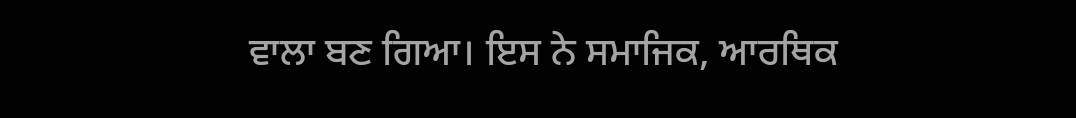ਵਾਲਾ ਬਣ ਗਿਆ। ਇਸ ਨੇ ਸਮਾਜਿਕ, ਆਰਥਿਕ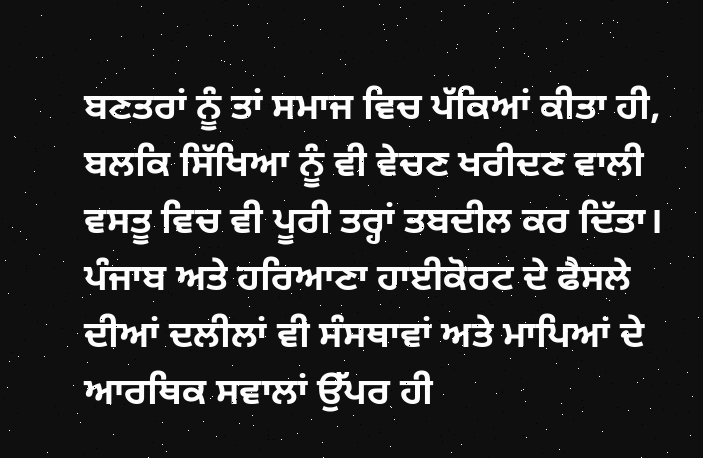ਬਣਤਰਾਂ ਨੂੰ ਤਾਂ ਸਮਾਜ ਵਿਚ ਪੱਕਿਆਂ ਕੀਤਾ ਹੀ, ਬਲਕਿ ਸਿੱਖਿਆ ਨੂੰ ਵੀ ਵੇਚਣ ਖਰੀਦਣ ਵਾਲੀ ਵਸਤੂ ਵਿਚ ਵੀ ਪੂਰੀ ਤਰ੍ਹਾਂ ਤਬਦੀਲ ਕਰ ਦਿੱਤਾ। ਪੰਜਾਬ ਅਤੇ ਹਰਿਆਣਾ ਹਾਈਕੋਰਟ ਦੇ ਫੈਸਲੇ ਦੀਆਂ ਦਲੀਲਾਂ ਵੀ ਸੰਸਥਾਵਾਂ ਅਤੇ ਮਾਪਿਆਂ ਦੇ ਆਰਥਿਕ ਸਵਾਲਾਂ ਉੱਪਰ ਹੀ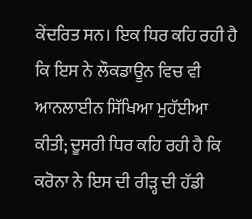ਕੇਂਦਰਿਤ ਸਨ। ਇਕ ਧਿਰ ਕਹਿ ਰਹੀ ਹੈ ਕਿ ਇਸ ਨੇ ਲੌਕਡਾਊਨ ਵਿਚ ਵੀ ਆਨਲਾਈਨ ਸਿੱਖਿਆ ਮੁਹੱਈਆ ਕੀਤੀ; ਦੂਸਰੀ ਧਿਰ ਕਹਿ ਰਹੀ ਹੈ ਕਿ ਕਰੋਨਾ ਨੇ ਇਸ ਦੀ ਰੀੜ੍ਹ ਦੀ ਹੱਡੀ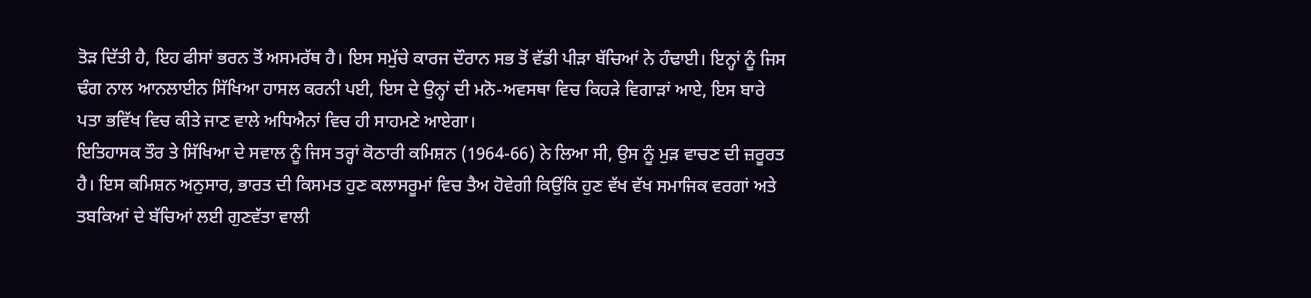ਤੋੜ ਦਿੱਤੀ ਹੈ, ਇਹ ਫੀਸਾਂ ਭਰਨ ਤੋਂ ਅਸਮਰੱਥ ਹੈ। ਇਸ ਸਮੁੱਚੇ ਕਾਰਜ ਦੌਰਾਨ ਸਭ ਤੋਂ ਵੱਡੀ ਪੀੜਾ ਬੱਚਿਆਂ ਨੇ ਹੰਢਾਈ। ਇਨ੍ਹਾਂ ਨੂੰ ਜਿਸ ਢੰਗ ਨਾਲ ਆਨਲਾਈਨ ਸਿੱਖਿਆ ਹਾਸਲ ਕਰਨੀ ਪਈ, ਇਸ ਦੇ ਉਨ੍ਹਾਂ ਦੀ ਮਨੋ-ਅਵਸਥਾ ਵਿਚ ਕਿਹੜੇ ਵਿਗਾੜਾਂ ਆਏ, ਇਸ ਬਾਰੇ ਪਤਾ ਭਵਿੱਖ ਵਿਚ ਕੀਤੇ ਜਾਣ ਵਾਲੇ ਅਧਿਐਨਾਂ ਵਿਚ ਹੀ ਸਾਹਮਣੇ ਆਏਗਾ।
ਇਤਿਹਾਸਕ ਤੌਰ ਤੇ ਸਿੱਖਿਆ ਦੇ ਸਵਾਲ ਨੂੰ ਜਿਸ ਤਰ੍ਹਾਂ ਕੋਠਾਰੀ ਕਮਿਸ਼ਨ (1964-66) ਨੇ ਲਿਆ ਸੀ, ਉਸ ਨੂੰ ਮੁੜ ਵਾਚਣ ਦੀ ਜ਼ਰੂਰਤ ਹੈ। ਇਸ ਕਮਿਸ਼ਨ ਅਨੁਸਾਰ, ਭਾਰਤ ਦੀ ਕਿਸਮਤ ਹੁਣ ਕਲਾਸਰੂਮਾਂ ਵਿਚ ਤੈਅ ਹੋਵੇਗੀ ਕਿਉਂਕਿ ਹੁਣ ਵੱਖ ਵੱਖ ਸਮਾਜਿਕ ਵਰਗਾਂ ਅਤੇ ਤਬਕਿਆਂ ਦੇ ਬੱਚਿਆਂ ਲਈ ਗੁਣਵੱਤਾ ਵਾਲੀ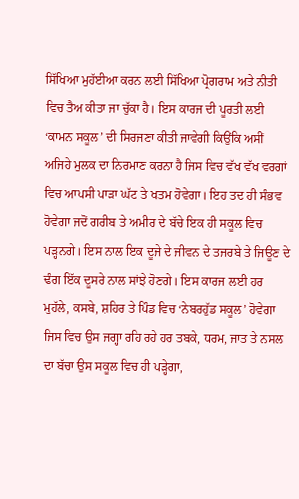ਸਿੱਖਿਆ ਮੁਹੱਈਆ ਕਰਨ ਲਈ ਸਿੱਖਿਆ ਪ੍ਰੋਗਰਾਮ ਅਤੇ ਨੀਤੀ ਵਿਚ ਤੈਅ ਕੀਤਾ ਜਾ ਚੁੱਕਾ ਹੈ। ਇਸ ਕਾਰਜ ਦੀ ਪੂਰਤੀ ਲਈ ‘ਕਾਮਨ ਸਕੂਲ’ ਦੀ ਸਿਰਜਣਾ ਕੀਤੀ ਜਾਵੇਗੀ ਕਿਉਂਕਿ ਅਸੀਂ ਅਜਿਹੇ ਮੁਲਕ ਦਾ ਨਿਰਮਾਣ ਕਰਨਾ ਹੈ ਜਿਸ ਵਿਚ ਵੱਖ ਵੱਖ ਵਰਗਾਂ ਵਿਚ ਆਪਸੀ ਪਾੜਾ ਘੱਟ ਤੇ ਖਤਮ ਹੋਵੇਗਾ। ਇਹ ਤਦ ਹੀ ਸੰਭਵ ਹੋਵੇਗਾ ਜਦੋਂ ਗਰੀਬ ਤੇ ਅਮੀਰ ਦੇ ਬੱਚੇ ਇਕ ਹੀ ਸਕੂਲ ਵਿਚ ਪੜ੍ਹਨਗੇ। ਇਸ ਨਾਲ ਇਕ ਦੂਜੇ ਦੇ ਜੀਵਨ ਦੇ ਤਜਰਬੇ ਤੇ ਜਿਊਣ ਦੇ ਢੰਗ ਇੱਕ ਦੂਸਰੇ ਨਾਲ ਸਾਂਝੇ ਹੋਣਗੇ। ਇਸ ਕਾਰਜ ਲਈ ਹਰ ਮੁਹੱਲੇ, ਕਸਬੇ, ਸ਼ਹਿਰ ਤੇ ਪਿੰਡ ਵਿਚ ‘ਨੇਬਰਹੁੱਡ ਸਕੂਲ’ ਹੋਵੇਗਾ ਜਿਸ ਵਿਚ ਉਸ ਜਗ੍ਹਾ ਰਹਿ ਰਹੇ ਹਰ ਤਬਕੇ, ਧਰਮ, ਜਾਤ ਤੇ ਨਸਲ ਦਾ ਬੱਚਾ ਉਸ ਸਕੂਲ ਵਿਚ ਹੀ ਪੜ੍ਹੇਗਾ,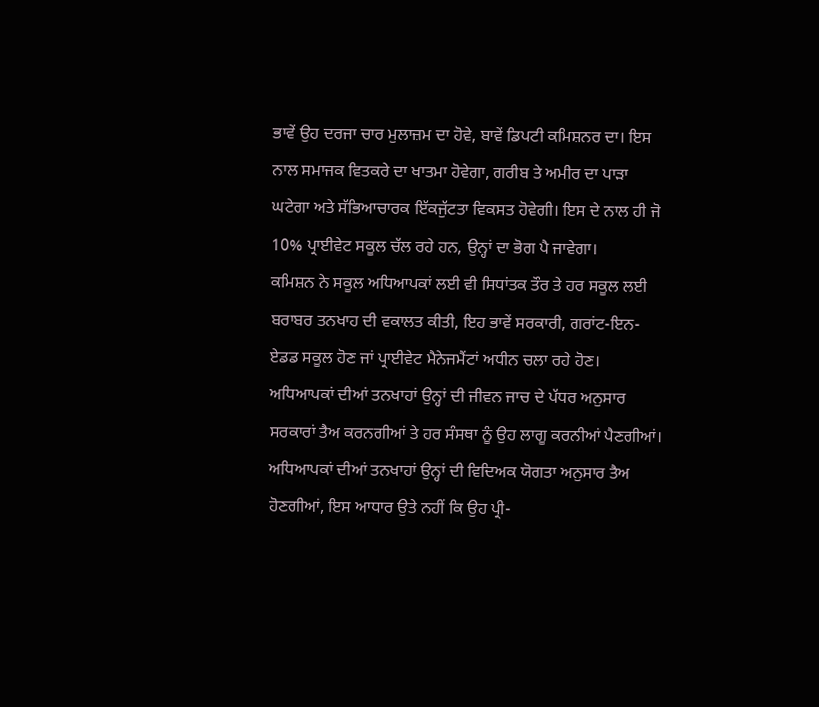ਭਾਵੇਂ ਉਹ ਦਰਜਾ ਚਾਰ ਮੁਲਾਜ਼ਮ ਦਾ ਹੋਵੇ, ਬਾਵੇਂ ਡਿਪਟੀ ਕਮਿਸ਼ਨਰ ਦਾ। ਇਸ ਨਾਲ ਸਮਾਜਕ ਵਿਤਕਰੇ ਦਾ ਖਾਤਮਾ ਹੋਵੇਗਾ, ਗਰੀਬ ਤੇ ਅਮੀਰ ਦਾ ਪਾੜਾ ਘਟੇਗਾ ਅਤੇ ਸੱਭਿਆਚਾਰਕ ਇੱਕਜੁੱਟਤਾ ਵਿਕਸਤ ਹੋਵੇਗੀ। ਇਸ ਦੇ ਨਾਲ ਹੀ ਜੋ 10% ਪ੍ਰਾਈਵੇਟ ਸਕੂਲ ਚੱਲ ਰਹੇ ਹਨ, ਉਨ੍ਹਾਂ ਦਾ ਭੋਗ ਪੈ ਜਾਵੇਗਾ।
ਕਮਿਸ਼ਨ ਨੇ ਸਕੂਲ ਅਧਿਆਪਕਾਂ ਲਈ ਵੀ ਸਿਧਾਂਤਕ ਤੌਰ ਤੇ ਹਰ ਸਕੂਲ ਲਈ ਬਰਾਬਰ ਤਨਖਾਹ ਦੀ ਵਕਾਲਤ ਕੀਤੀ, ਇਹ ਭਾਵੇਂ ਸਰਕਾਰੀ, ਗਰਾਂਟ-ਇਨ-ਏਡਡ ਸਕੂਲ ਹੋਣ ਜਾਂ ਪ੍ਰਾਈਵੇਟ ਮੈਨੇਜਮੈਂਟਾਂ ਅਧੀਨ ਚਲਾ ਰਹੇ ਹੋਣ। ਅਧਿਆਪਕਾਂ ਦੀਆਂ ਤਨਖਾਹਾਂ ਉਨ੍ਹਾਂ ਦੀ ਜੀਵਨ ਜਾਚ ਦੇ ਪੱਧਰ ਅਨੁਸਾਰ ਸਰਕਾਰਾਂ ਤੈਅ ਕਰਨਗੀਆਂ ਤੇ ਹਰ ਸੰਸਥਾ ਨੂੰ ਉਹ ਲਾਗੂ ਕਰਨੀਆਂ ਪੈਣਗੀਆਂ। ਅਧਿਆਪਕਾਂ ਦੀਆਂ ਤਨਖਾਹਾਂ ਉਨ੍ਹਾਂ ਦੀ ਵਿਦਿਅਕ ਯੋਗਤਾ ਅਨੁਸਾਰ ਤੈਅ ਹੋਣਗੀਆਂ, ਇਸ ਆਧਾਰ ਉਤੇ ਨਹੀਂ ਕਿ ਉਹ ਪ੍ਰੀ-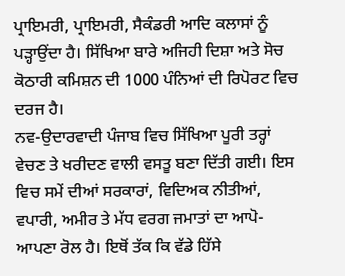ਪ੍ਰਾਇਮਰੀ, ਪ੍ਰਾਇਮਰੀ, ਸੈਕੰਡਰੀ ਆਦਿ ਕਲਾਸਾਂ ਨੂੰ ਪੜ੍ਹਾਉਂਦਾ ਹੈ। ਸਿੱਖਿਆ ਬਾਰੇ ਅਜਿਹੀ ਦਿਸ਼ਾ ਅਤੇ ਸੋਚ ਕੋਠਾਰੀ ਕਮਿਸ਼ਨ ਦੀ 1000 ਪੰਨਿਆਂ ਦੀ ਰਿਪੋਰਟ ਵਿਚ ਦਰਜ ਹੈ।
ਨਵ-ਉਦਾਰਵਾਦੀ ਪੰਜਾਬ ਵਿਚ ਸਿੱਖਿਆ ਪੂਰੀ ਤਰ੍ਹਾਂ ਵੇਚਣ ਤੇ ਖਰੀਦਣ ਵਾਲੀ ਵਸਤੂ ਬਣਾ ਦਿੱਤੀ ਗਈ। ਇਸ ਵਿਚ ਸਮੇਂ ਦੀਆਂ ਸਰਕਾਰਾਂ, ਵਿਦਿਅਕ ਨੀਤੀਆਂ, ਵਪਾਰੀ, ਅਮੀਰ ਤੇ ਮੱਧ ਵਰਗ ਜਮਾਤਾਂ ਦਾ ਆਪੋ-ਆਪਣਾ ਰੋਲ ਹੈ। ਇਥੋਂ ਤੱਕ ਕਿ ਵੱਡੇ ਹਿੱਸੇ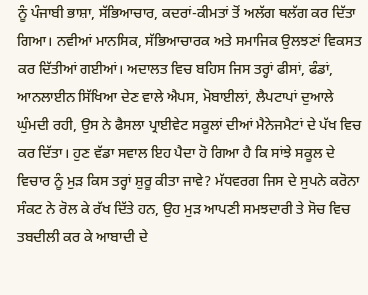ਨੂੰ ਪੰਜਾਬੀ ਭਾਸ਼ਾ, ਸੱਭਿਆਚਾਰ, ਕਦਰਾਂ-ਕੀਮਤਾਂ ਤੋਂ ਅਲੱਗ ਥਲੱਗ ਕਰ ਦਿੱਤਾ ਗਿਆ। ਨਵੀਆਂ ਮਾਨਸਿਕ, ਸੱਭਿਆਚਾਰਕ ਅਤੇ ਸਮਾਜਿਕ ਉਲਝਣਾਂ ਵਿਕਸਤ ਕਰ ਦਿੱਤੀਆਂ ਗਈਆਂ। ਅਦਾਲਤ ਵਿਚ ਬਹਿਸ ਜਿਸ ਤਰ੍ਹਾਂ ਫੀਸਾਂ, ਫੰਡਾਂ, ਆਨਲਾਈਨ ਸਿੱਖਿਆ ਦੇਣ ਵਾਲੇ ਐਪਸ, ਮੋਬਾਈਲਾਂ, ਲੈਪਟਾਪਾਂ ਦੁਆਲੇ ਘੁੰਮਦੀ ਰਹੀ, ਉਸ ਨੇ ਫੈਸਲਾ ਪ੍ਰਾਈਵੇਟ ਸਕੂਲਾਂ ਦੀਆਂ ਮੈਨੇਜਮੈਟਾਂ ਦੇ ਪੱਖ ਵਿਚ ਕਰ ਦਿੱਤਾ। ਹੁਣ ਵੱਡਾ ਸਵਾਲ ਇਹ ਪੈਦਾ ਹੋ ਗਿਆ ਹੈ ਕਿ ਸਾਂਝੇ ਸਕੂਲ ਦੇ ਵਿਚਾਰ ਨੂੰ ਮੁੜ ਕਿਸ ਤਰ੍ਹਾਂ ਸ਼ੁਰੂ ਕੀਤਾ ਜਾਵੇ? ਮੱਧਵਰਗ ਜਿਸ ਦੇ ਸੁਪਨੇ ਕਰੋਨਾ ਸੰਕਟ ਨੇ ਰੋਲ ਕੇ ਰੱਖ ਦਿੱਤੇ ਹਨ, ਉਹ ਮੁੜ ਆਪਣੀ ਸਮਝਦਾਰੀ ਤੇ ਸੋਚ ਵਿਚ ਤਬਦੀਲੀ ਕਰ ਕੇ ਆਬਾਦੀ ਦੇ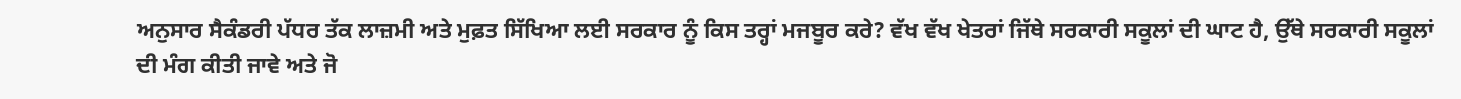ਅਨੁਸਾਰ ਸੈਕੰਡਰੀ ਪੱਧਰ ਤੱਕ ਲਾਜ਼ਮੀ ਅਤੇ ਮੁਫ਼ਤ ਸਿੱਖਿਆ ਲਈ ਸਰਕਾਰ ਨੂੰ ਕਿਸ ਤਰ੍ਹਾਂ ਮਜਬੂਰ ਕਰੇ? ਵੱਖ ਵੱਖ ਖੇਤਰਾਂ ਜਿੱਥੇ ਸਰਕਾਰੀ ਸਕੂਲਾਂ ਦੀ ਘਾਟ ਹੈ, ਉੱਥੇ ਸਰਕਾਰੀ ਸਕੂਲਾਂ ਦੀ ਮੰਗ ਕੀਤੀ ਜਾਵੇ ਅਤੇ ਜੋ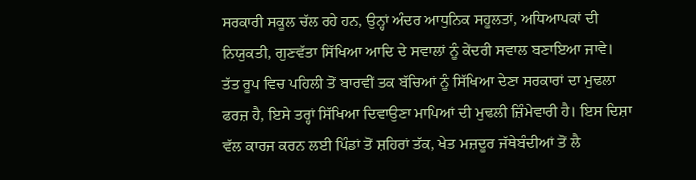ਸਰਕਾਰੀ ਸਕੂਲ ਚੱਲ ਰਹੇ ਹਨ, ਉਨ੍ਹਾਂ ਅੰਦਰ ਆਧੁਨਿਕ ਸਹੂਲਤਾਂ, ਅਧਿਆਪਕਾਂ ਦੀ ਨਿਯੁਕਤੀ, ਗੁਣਵੱਤਾ ਸਿੱਖਿਆ ਆਦਿ ਦੇ ਸਵਾਲਾਂ ਨੂੰ ਕੇਂਦਰੀ ਸਵਾਲ ਬਣਾਇਆ ਜਾਵੇ।
ਤੱਤ ਰੂਪ ਵਿਚ ਪਹਿਲੀ ਤੋਂ ਬਾਰਵੀਂ ਤਕ ਬੱਚਿਆਂ ਨੂੰ ਸਿੱਖਿਆ ਦੇਣਾ ਸਰਕਾਰਾਂ ਦਾ ਮੁਢਲਾ ਫਰਜ਼ ਹੈ, ਇਸੇ ਤਰ੍ਹਾਂ ਸਿੱਖਿਆ ਦਿਵਾਉਣਾ ਮਾਪਿਆਂ ਦੀ ਮੁਢਲੀ ਜ਼ਿੰਮੇਵਾਰੀ ਹੈ। ਇਸ ਦਿਸ਼ਾ ਵੱਲ ਕਾਰਜ ਕਰਨ ਲਈ ਪਿੰਡਾਂ ਤੋਂ ਸ਼ਹਿਰਾਂ ਤੱਕ, ਖੇਤ ਮਜ਼ਦੂਰ ਜੱਥੇਬੰਦੀਆਂ ਤੋਂ ਲੈ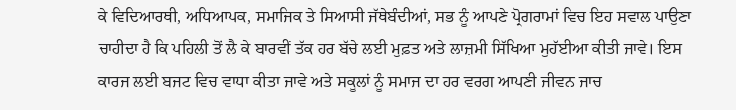ਕੇ ਵਿਦਿਆਰਥੀ, ਅਧਿਆਪਕ, ਸਮਾਜਿਕ ਤੇ ਸਿਆਸੀ ਜੱਥੇਬੰਦੀਆਂ, ਸਭ ਨੂੰ ਆਪਣੇ ਪ੍ਰੋਗਰਾਮਾਂ ਵਿਚ ਇਹ ਸਵਾਲ ਪਾਉਣਾ ਚਾਹੀਦਾ ਹੈ ਕਿ ਪਹਿਲੀ ਤੋਂ ਲੈ ਕੇ ਬਾਰਵੀਂ ਤੱਕ ਹਰ ਬੱਚੇ ਲਈ ਮੁਫ਼ਤ ਅਤੇ ਲਾਜ਼ਮੀ ਸਿੱਖਿਆ ਮੁਹੱਈਆ ਕੀਤੀ ਜਾਵੇ। ਇਸ ਕਾਰਜ ਲਈ ਬਜਟ ਵਿਚ ਵਾਧਾ ਕੀਤਾ ਜਾਵੇ ਅਤੇ ਸਕੂਲਾਂ ਨੂੰ ਸਮਾਜ ਦਾ ਹਰ ਵਰਗ ਆਪਣੀ ਜੀਵਨ ਜਾਚ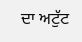ਦਾ ਅਟੁੱਟ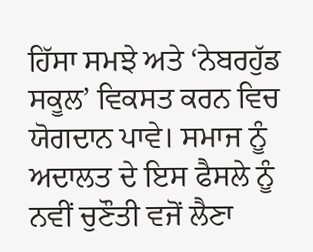ਹਿੱਸਾ ਸਮਝੇ ਅਤੇ ‘ਨੇਬਰਹੁੱਡ ਸਕੂਲ’ ਵਿਕਸਤ ਕਰਨ ਵਿਚ ਯੋਗਦਾਨ ਪਾਵੇ। ਸਮਾਜ ਨੂੰ ਅਦਾਲਤ ਦੇ ਇਸ ਫੈਸਲੇ ਨੂੰ ਨਵੀਂ ਚੁਣੌਤੀ ਵਜੋਂ ਲੈਣਾ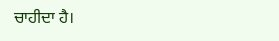ਚਾਹੀਦਾ ਹੈ।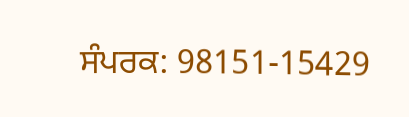ਸੰਪਰਕ: 98151-15429